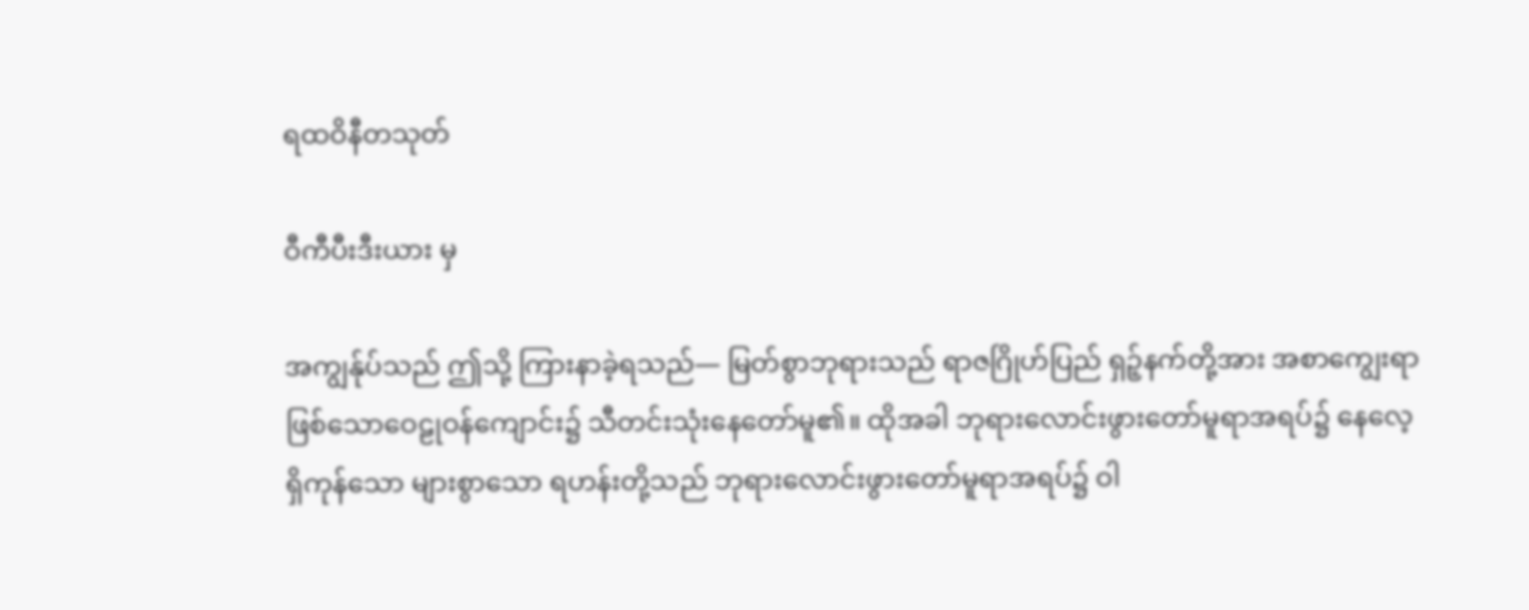ရထဝိနီတသုတ်

ဝီကီပီးဒီးယား မှ

အကျွန်ုပ်သည် ဤသို့ ကြားနာခဲ့ရသည်— မြတ်စွာဘုရားသည် ရာဇဂြိုဟ်ပြည် ရှဉ့်နက်တို့အား အစာကျွေးရာဖြစ်သောဝေဠုဝန်ကျောင်း၌ သီတင်းသုံးနေတော်မူ၏။ ထိုအခါ ဘုရားလောင်းဖွားတော်မူရာအရပ်၌ နေလေ့ရှိကုန်သော များစွာသော ရဟန်းတို့သည် ဘုရားလောင်းဖွားတော်မူရာအရပ်၌ ဝါ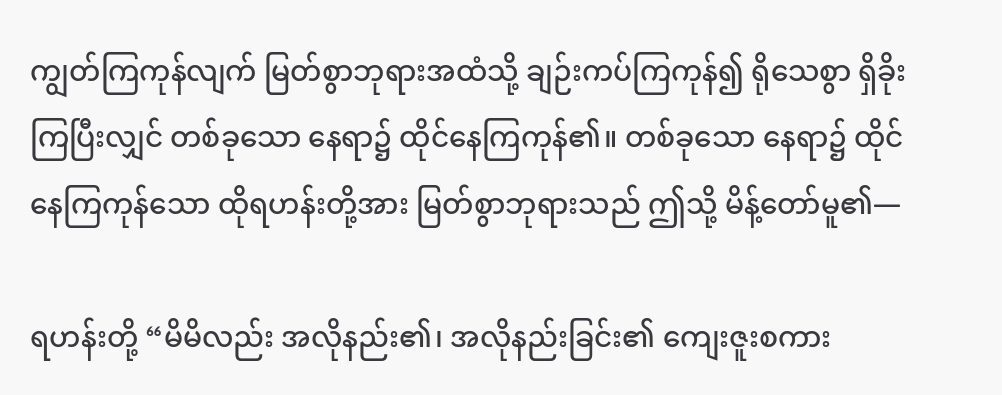ကျွတ်ကြကုန်လျက် မြတ်စွာဘုရားအထံသို့ ချဉ်းကပ်ကြကုန်၍ ရိုသေစွာ ရှိခိုးကြပြီးလျှင် တစ်ခုသော နေရာ၌ ထိုင်နေကြကုန်၏။ တစ်ခုသော နေရာ၌ ထိုင်နေကြကုန်သော ထိုရဟန်းတို့အား မြတ်စွာဘုရားသည် ဤသို့ မိန့်တော်မူ၏—

ရဟန်းတို့ “မိမိလည်း အလိုနည်း၏၊ အလိုနည်းခြင်း၏ ကျေးဇူးစကား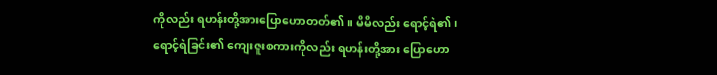ကိုလည်း ရဟန်းတို့အားပြောဟောတတ်၏။ မိမိလည်း ရောင့်ရဲ၏၊ ရောင့်ရဲခြင်း၏ ကျေးဇူးစကားကိုလည်း ရဟန်းတို့အား ပြောဟော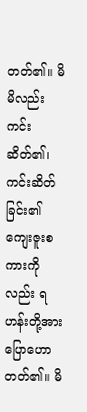တတ်၏။ မိမိလည်း ကင်းဆိတ်၏၊ ကင်းဆိတ်ခြင်း၏ ကျေးဇူးစကားကိုလည်း ရဟန်းတို့အားပြောဟောတတ်၏။ မိ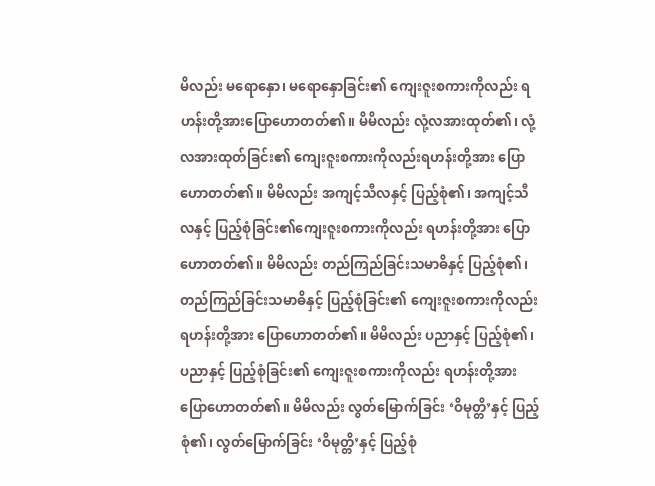မိလည်း မရောနှော၊ မရောနှောခြင်း၏ ကျေးဇူးစကားကိုလည်း ရဟန်းတို့အားပြောဟောတတ်၏။ မိမိလည်း လုံ့လအားထုတ်၏၊ လုံ့လအားထုတ်ခြင်း၏ ကျေးဇူးစကားကိုလည်းရဟန်းတို့အား ပြောဟောတတ်၏။ မိမိလည်း အကျင့်သီလနှင့် ပြည့်စုံ၏၊ အကျင့်သီလနှင့် ပြည့်စုံခြင်း၏ကျေးဇူးစကားကိုလည်း ရဟန်းတို့အား ပြောဟောတတ်၏။ မိမိလည်း တည်ကြည်ခြင်းသမာဓိနှင့် ပြည့်စုံ၏၊ တည်ကြည်ခြင်းသမာဓိနှင့် ပြည့်စုံခြင်း၏ ကျေးဇူးစကားကိုလည်း ရဟန်းတို့အား ပြောဟောတတ်၏။ မိမိလည်း ပညာနှင့် ပြည့်စုံ၏၊ ပညာနှင့် ပြည့်စုံခြင်း၏ ကျေးဇူးစကားကိုလည်း ရဟန်းတို့အား ပြောဟောတတ်၏။ မိမိလည်း လွတ်မြောက်ခြင်း ‘ဝိမုတ္တိ’နှင့် ပြည့်စုံ၏၊ လွတ်မြောက်ခြင်း ‘ဝိမုတ္တိ’နှင့် ပြည့်စုံ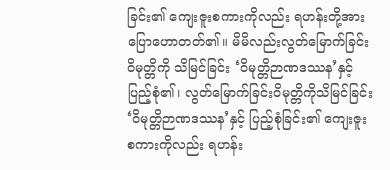ခြင်း၏ ကျေးဇူးစကားကိုလည်း ရဟန်းတို့အား ပြောဟောတတ်၏။ မိမိလည်းလွတ်မြောက်ခြင်း ဝိမုတ္တိကို သိမြင်ခြင်း ‘ဝိမုတ္တိဉာဏဒဿန’နှင့် ပြည့်စုံ၏၊ လွတ်မြောက်ခြင်းဝိမုတ္တိကိုသိမြင်ခြင်း ‘ဝိမုတ္တိဉာဏဒဿန’နှင့် ပြည့်စုံခြင်း၏ ကျေးဇူးစကားကိုလည်း ရဟန်း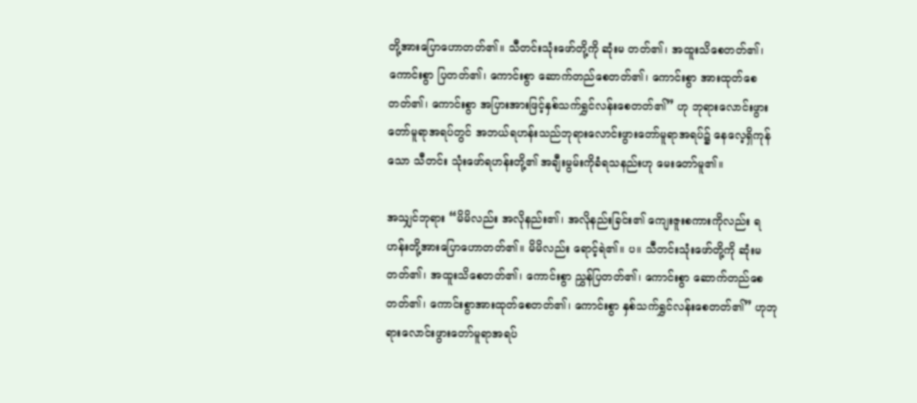တို့အားပြောဟောတတ်၏။ သီတင်းသုံးဖော်တို့ကို ဆုံးမ တတ်၏၊ အထူးသိစေတတ်၏၊ ကောင်းစွာ ပြတတ်၏၊ ကောင်းစွာ ဆောက်တည်စေတတ်၏၊ ကောင်းစွာ အားထုတ်စေတတ်၏၊ ကောင်းစွာ အပြားအားဖြင့်နှစ်သက်ရွှင်လန်းစေတတ်၏” ဟု ဘုရားလောင်းဖွား တော်မူရာအရပ်တွင် အဘယ်ရဟန်းသည်ဘုရားလောင်းဖွားတော်မူရာအရပ်၌ နေလေ့ရှိကုန်သော သီတင်း သုံးဖော်ရဟန်းတို့၏ အချီးမွမ်းကိုခံရသနည်းဟု မေးတော်မူ၏။

အသျှင်ဘုရား “မိမိလည်း အလိုနည်း၏၊ အလိုနည်းခြင်း၏ ကျေးဇူးစကားကိုလည်း ရဟန်းတို့အားပြောဟောတတ်၏။ မိမိလည်း ရောင့်ရဲ၏။ ပ။ သီတင်းသုံးဖော်တို့ကို ဆုံးမတတ်၏၊ အထူးသိစေတတ်၏၊ ကောင်းစွာ ညွှန်ပြတတ်၏၊ ကောင်းစွာ ဆောက်တည်စေတတ်၏၊ ကောင်းစွာအားထုတ်စေတတ်၏၊ ကောင်းစွာ နှစ်သက်ရွှင်လန်းစေတတ်၏” ဟုဘုရားလောင်းဖွားတော်မူရာအရပ်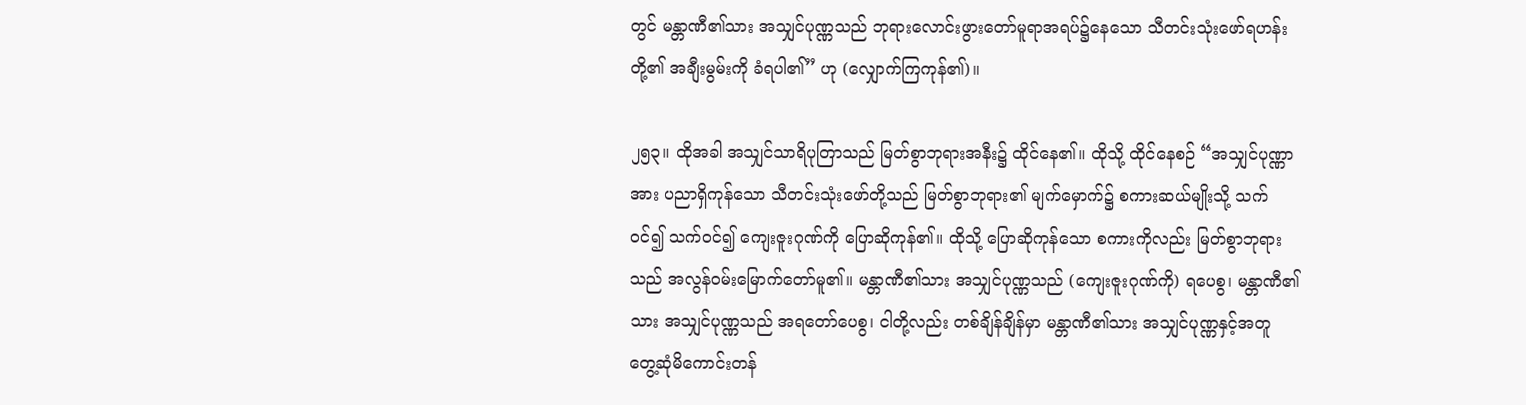တွင် မန္တာဏီ၏သား အသျှင်ပုဏ္ဏသည် ဘုရားလောင်းဖွားတော်မူရာအရပ်၌နေသော သီတင်းသုံးဖော်ရဟန်းတို့၏ အချီးမွမ်းကို ခံရပါ၏” ဟု (လျှောက်ကြကုန်၏)။

၂၅၃။ ထိုအခါ အသျှင်သာရိပုတြာသည် မြတ်စွာဘုရားအနီး၌ ထိုင်နေ၏။ ထိုသို့ ထိုင်နေစဉ် “အသျှင်ပုဏ္ဏာအား ပညာရှိကုန်သော သီတင်းသုံးဖော်တို့သည် မြတ်စွာဘုရား၏ မျက်မှောက်၌ စကားဆယ်မျိုးသို့ သက်ဝင်၍ သက်ဝင်၍ ကျေးဇူးဂုဏ်ကို ပြောဆိုကုန်၏။ ထိုသို့ ပြောဆိုကုန်သော စကားကိုလည်း မြတ်စွာဘုရားသည် အလွန်ဝမ်းမြောက်တော်မူ၏။ မန္တာဏီ၏သား အသျှင်ပုဏ္ဏသည် (ကျေးဇူးဂုဏ်ကို) ရပေစွ၊ မန္တာဏီ၏သား အသျှင်ပုဏ္ဏသည် အရတော်ပေစွ၊ ငါတို့လည်း တစ်ချိန်ချိန်မှာ မန္တာဏီ၏သား အသျှင်ပုဏ္ဏနှင့်အတူ တွေ့ဆုံမိကောင်းတန်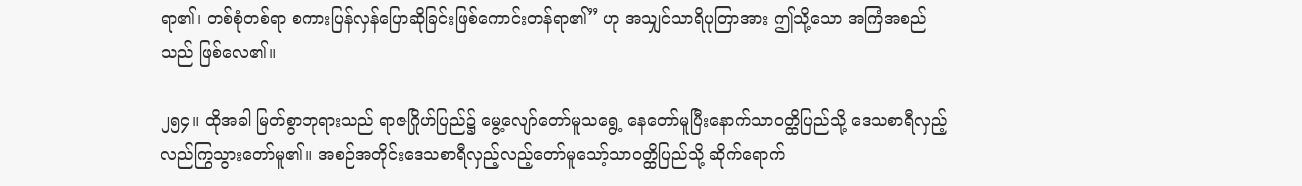ရာ၏၊ တစ်စုံတစ်ရာ စကားပြန်လှန်ပြောဆိုခြင်းဖြစ်ကောင်းတန်ရာ၏” ဟု အသျှင်သာရိပုတြာအား ဤသို့သော အကြံအစည်သည် ဖြစ်လေ၏။

၂၅၄။ ထိုအခါ မြတ်စွာဘုရားသည် ရာဇဂြိုဟ်ပြည်၌ မွေ့လျော်တော်မူသရွေ့ နေတော်မူပြီးနောက်သာဝတ္ထိပြည်သို့ ဒေသစာရီလှည့်လည်ကြွသွားတော်မူ၏။ အစဉ်အတိုင်းဒေသစာရီလှည့်လည့်တော်မူသော့်သာဝတ္ထိပြည်သို့ ဆိုက်ရောက်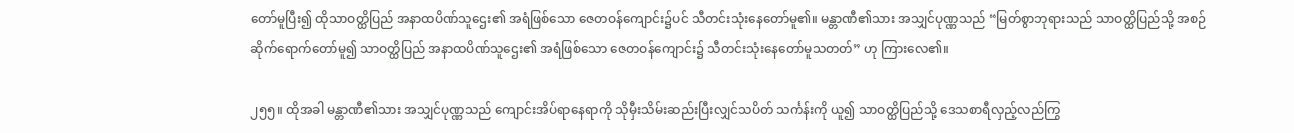တော်မူပြီး၍ ထိုသာဝတ္ထိပြည် အနာထပိဏ်သူဌေး၏ အရံဖြစ်သော ဇေတဝန်ကျောင်း၌ပင် သီတင်းသုံးနေတော်မူ၏။ မန္တာဏီ၏သား အသျှင်ပုဏ္ဏသည် “မြတ်စွာဘုရားသည် သာဝတ္ထိပြည်သို့ အစဉ်ဆိုက်ရောက်တော်မူ၍ သာဝတ္ထိပြည် အနာထပိဏ်သူဌေး၏ အရံဖြစ်သော ဇေတဝန်ကျောင်း၌ သီတင်းသုံးနေတော်မူသတတ်” ဟု ကြားလေ၏။

၂၅၅။ ထိုအခါ မန္တာဏီ၏သား အသျှင်ပုဏ္ဏသည် ကျောင်းအိပ်ရာနေရာကို သိုမှီးသိမ်းဆည်းပြီးလျှင်သပိတ် သင်္ကန်းကို ယူ၍ သာဝတ္ထိပြည်သို့ ဒေသစာရီလှည့်လည်ကြွ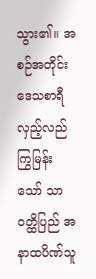သွား၏။ အစဉ်အတိုင်း ဒေသစာရီလှည့်လည် ကြွမြန်းသော် သာဝတ္ထိပြည် အနာထပိဏ်သူ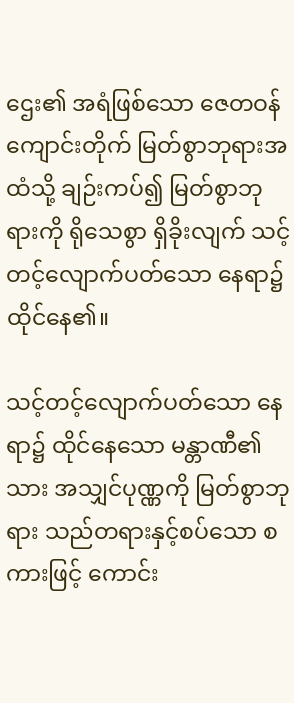ဌေး၏ အရံဖြစ်သော ဇေတဝန်ကျောင်းတိုက် မြတ်စွာဘုရားအထံသို့ ချဉ်းကပ်၍ မြတ်စွာဘုရားကို ရိုသေစွာ ရှိခိုးလျက် သင့်တင့်လျောက်ပတ်သော နေရာ၌ထိုင်နေ၏။

သင့်တင့်လျောက်ပတ်သော နေရာ၌ ထိုင်နေသော မန္တာဏီ၏သား အသျှင်ပုဏ္ဏကို မြတ်စွာဘုရား သည်တရားနှင့်စပ်သော စကားဖြင့် ကောင်း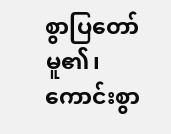စွာပြတော်မူ၏၊ ကောင်းစွာ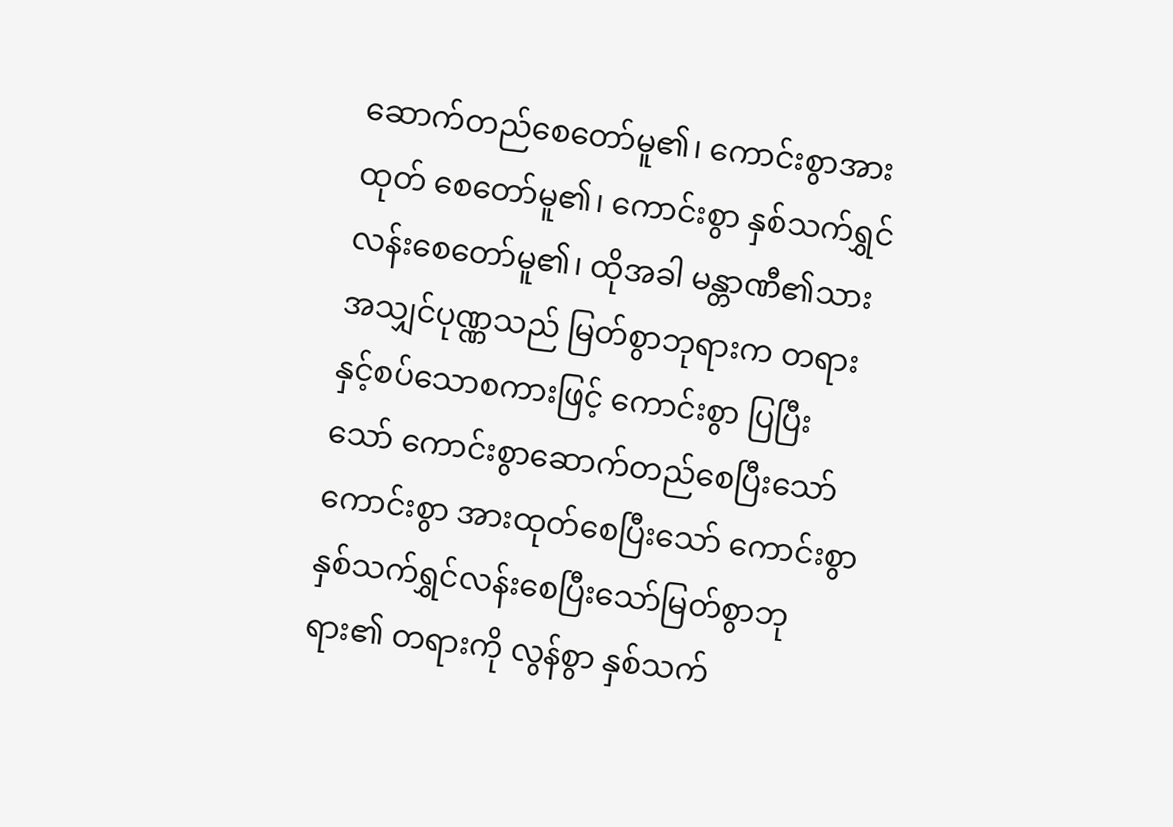ဆောက်တည်စေတော်မူ၏၊ ကောင်းစွာအားထုတ် စေတော်မူ၏၊ ကောင်းစွာ နှစ်သက်ရွှင်လန်းစေတော်မူ၏၊ ထိုအခါ မန္တာဏီ၏သားအသျှင်ပုဏ္ဏသည် မြတ်စွာဘုရားက တရားနှင့်စပ်သောစကားဖြင့် ကောင်းစွာ ပြပြီးသော် ကောင်းစွာဆောက်တည်စေပြီးသော် ကောင်းစွာ အားထုတ်စေပြီးသော် ကောင်းစွာ နှစ်သက်ရွှင်လန်းစေပြီးသော်မြတ်စွာဘုရား၏ တရားကို လွန်စွာ နှစ်သက်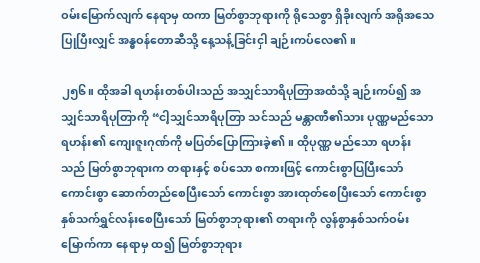ဝမ်းမြောက်လျက် နေရာမှ ထကာ မြတ်စွာဘုရားကို ရိုသေစွာ ရှိခိုးလျက် အရိုအသေပြုပြီးလျှင် အန္ဓဝန်တောဆီသို့ နေ့သန့်ခြင်းငှါ ချဉ်းကပ်လေ၏။

၂၅၆။ ထိုအခါ ရဟန်းတစ်ပါးသည် အသျှင်သာရိပုတြာအထံသို့ ချဉ်းကပ်၍ အသျှင်သာရိပုတြာကို “ငါ့သျှင်သာရိပုတြာ သင်သည် မန္တာဏီ၏သား ပုဏ္ဏမည်သော ရဟန်း၏ ကျေးဇူးဂုဏ်ကို မပြတ်ပြောကြားခဲ့၏။ ထိုပုဏ္ဏ မည်သော ရဟန်းသည် မြတ်စွာဘုရားက တရားနှင့် စပ်သော စကားဖြင့် ကောင်းစွာပြပြီးသော် ကောင်းစွာ ဆောက်တည်စေပြီးသော် ကောင်းစွာ အားထုတ်စေပြီးသော် ကောင်းစွာ နှစ်သက်ရွှင်လန်းစေပြီးသော် မြတ်စွာဘုရား၏ တရားကို လွန်စွာနှစ်သက်ဝမ်းမြောက်ကာ နေရာမှ ထ၍ မြတ်စွာဘုရား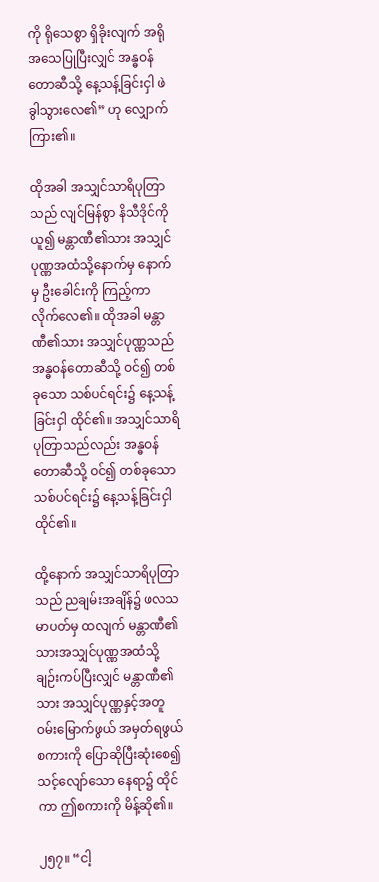ကို ရိုသေစွာ ရှိခိုးလျက် အရိုအသေပြုပြီးလျှင် အန္ဓဝန်တောဆီသို့ နေ့သန့်ခြင်းငှါ ဖဲခွါသွားလေ၏” ဟု လျှောက်ကြား၏။

ထိုအခါ အသျှင်သာရိပုတြာသည် လျင်မြန်စွာ နိသီဒိုင်ကို ယူ၍ မန္တာဏီ၏သား အသျှင်ပုဏ္ဏအထံသို့နောက်မှ နောက်မှ ဦးခေါင်းကို ကြည့်ကာ လိုက်လေ၏။ ထိုအခါ မန္တာဏီ၏သား အသျှင်ပုဏ္ဏသည်အန္ဓဝန်တောဆီသို့ ဝင်၍ တစ်ခုသော သစ်ပင်ရင်း၌ နေ့သန့်ခြင်းငှါ ထိုင်၏။ အသျှင်သာရိပုတြာသည်လည်း အန္ဓဝန်တောဆီသို့ ဝင်၍ တစ်ခုသော သစ်ပင်ရင်း၌ နေ့သန့်ခြင်းငှါ ထိုင်၏။

ထို့နောက် အသျှင်သာရိပုတြာသည် ညချမ်းအချိန်၌ ဖလသမာပတ်မှ ထလျက် မန္တာဏီ၏သားအသျှင်ပုဏ္ဏအထံသို့ ချဉ်းကပ်ပြီးလျှင် မန္တာဏီ၏သား အသျှင်ပုဏ္ဏနှင့်အတူ ဝမ်းမြောက်ဖွယ် အမှတ်ရဖွယ်စကားကို ပြောဆိုပြီးဆုံးစေ၍ သင့်လျော်သော နေရာ၌ ထိုင်ကာ ဤစကားကို မိန့်ဆို၏။

၂၅၇။ “ငါ့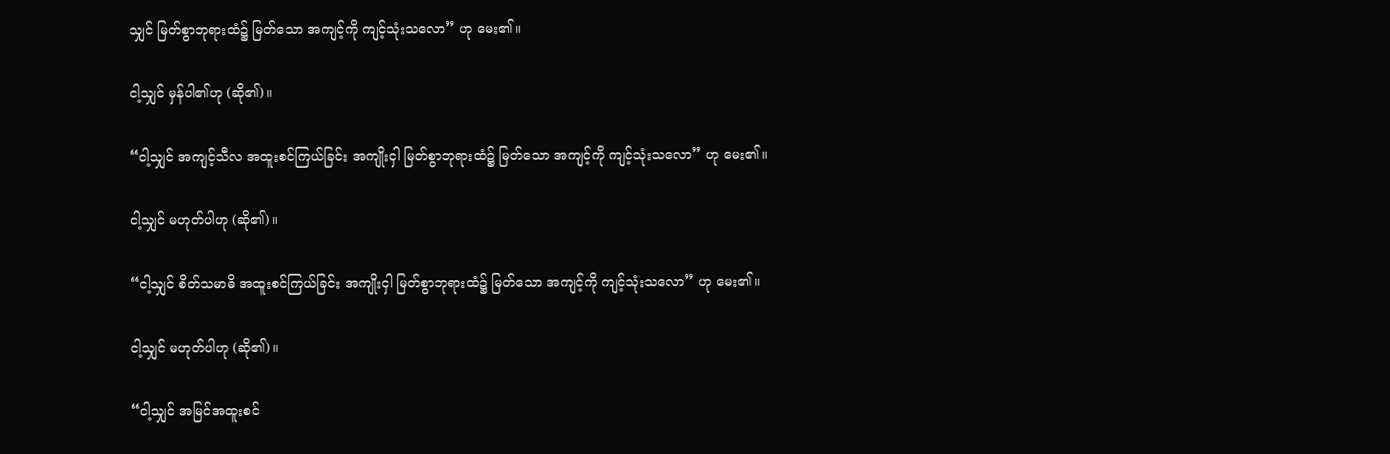သျှင် မြတ်စွာဘုရားထံ၌ မြတ်သော အကျင့်ကို ကျင့်သုံးသလော” ဟု မေး၏။

ငါ့သျှင် မှန်ပါ၏ဟု (ဆို၏)။

“ငါ့သျှင် အကျင့်သီလ အထူးစင်ကြယ်ခြင်း အကျိုးငှါ မြတ်စွာဘုရားထံ၌ မြတ်သော အကျင့်ကို ကျင့်သုံးသလော” ဟု မေး၏။

ငါ့သျှင် မဟုတ်ပါဟု (ဆို၏)။

“ငါ့သျှင် စိတ်သမာဓိ အထူးစင်ကြယ်ခြင်း အကျိုးငှါ မြတ်စွာဘုရားထံ၌ မြတ်သော အကျင့်ကို ကျင့်သုံးသလော” ဟု မေး၏။

ငါ့သျှင် မဟုတ်ပါဟု (ဆို၏)။

“ငါ့သျှင် အမြင်အထူးစင်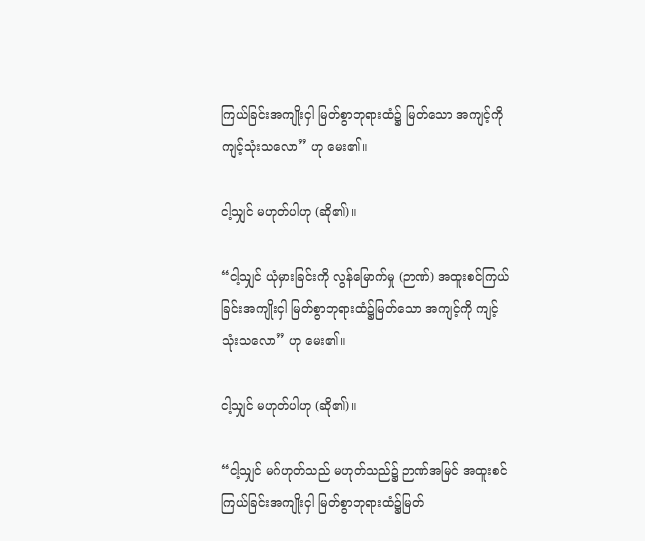ကြယ်ခြင်းအကျိုးငှါ မြတ်စွာဘုရားထံ၌ မြတ်သော အကျင့်ကို ကျင့်သုံးသလော” ဟု မေး၏။

ငါ့သျှင် မဟုတ်ပါဟု (ဆို၏)။

“ငါ့သျှင် ယုံမှားခြင်းကို လွန်မြောက်မှု (ဉာဏ်) အထူးစင်ကြယ်ခြင်းအကျိုးငှါ မြတ်စွာဘုရားထံ၌မြတ်သော အကျင့်ကို ကျင့်သုံးသလော” ဟု မေး၏။

ငါ့သျှင် မဟုတ်ပါဟု (ဆို၏)။

“ငါ့သျှင် မဂ်ဟုတ်သည် မဟုတ်သည်၌ ဉာဏ်အမြင် အထူးစင်ကြယ်ခြင်းအကျိုးငှါ မြတ်စွာဘုရားထံ၌မြတ်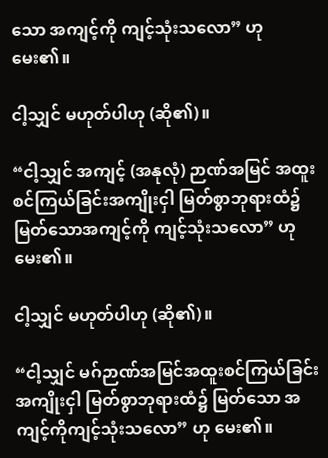သော အကျင့်ကို ကျင့်သုံးသလော” ဟု မေး၏။

ငါ့သျှင် မဟုတ်ပါဟု (ဆို၏)။

“ငါ့သျှင် အကျင့် (အနုလုံ) ဉာဏ်အမြင် အထူးစင်ကြယ်ခြင်းအကျိုးငှါ မြတ်စွာဘုရားထံ၌ မြတ်သောအကျင့်ကို ကျင့်သုံးသလော” ဟု မေး၏။

ငါ့သျှင် မဟုတ်ပါဟု (ဆို၏)။

“ငါ့သျှင် မဂ်ဉာဏ်အမြင်အထူးစင်ကြယ်ခြင်းအကျိုးငှါ မြတ်စွာဘုရားထံ၌ မြတ်သော အကျင့်ကိုကျင့်သုံးသလော” ဟု မေး၏။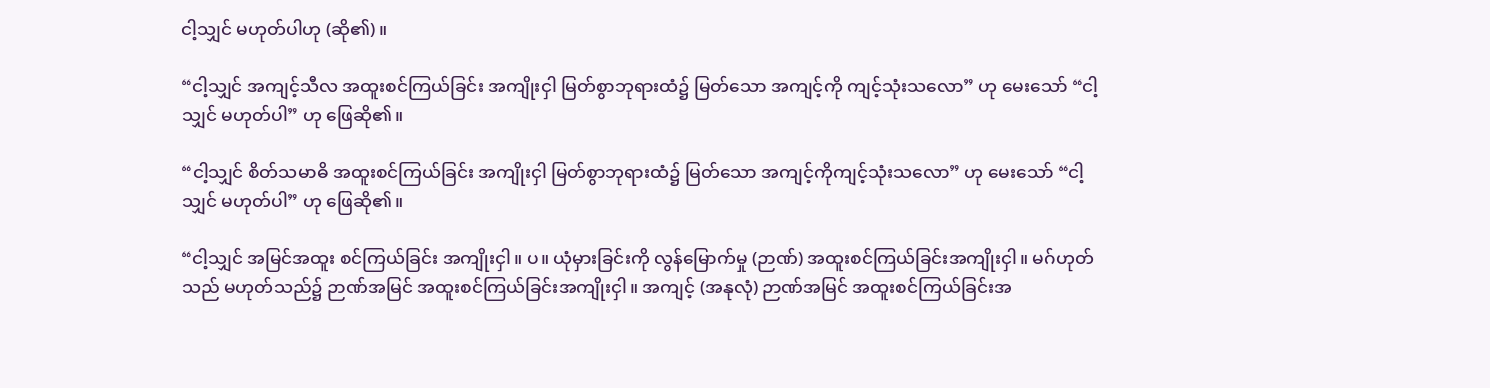ငါ့သျှင် မဟုတ်ပါဟု (ဆို၏)။

“ငါ့သျှင် အကျင့်သီလ အထူးစင်ကြယ်ခြင်း အကျိုးငှါ မြတ်စွာဘုရားထံ၌ မြတ်သော အကျင့်ကို ကျင့်သုံးသလော” ဟု မေးသော် “ငါ့သျှင် မဟုတ်ပါ” ဟု ဖြေဆို၏။

“ငါ့သျှင် စိတ်သမာဓိ အထူးစင်ကြယ်ခြင်း အကျိုးငှါ မြတ်စွာဘုရားထံ၌ မြတ်သော အကျင့်ကိုကျင့်သုံးသလော” ဟု မေးသော် “ငါ့သျှင် မဟုတ်ပါ” ဟု ဖြေဆို၏။

“ငါ့သျှင် အမြင်အထူး စင်ကြယ်ခြင်း အကျိုးငှါ။ ပ။ ယုံမှားခြင်းကို လွန်မြောက်မှု (ဉာဏ်) အထူးစင်ကြယ်ခြင်းအကျိုးငှါ။ မဂ်ဟုတ်သည် မဟုတ်သည်၌ ဉာဏ်အမြင် အထူးစင်ကြယ်ခြင်းအကျိုးငှါ။ အကျင့် (အနုလုံ) ဉာဏ်အမြင် အထူးစင်ကြယ်ခြင်းအ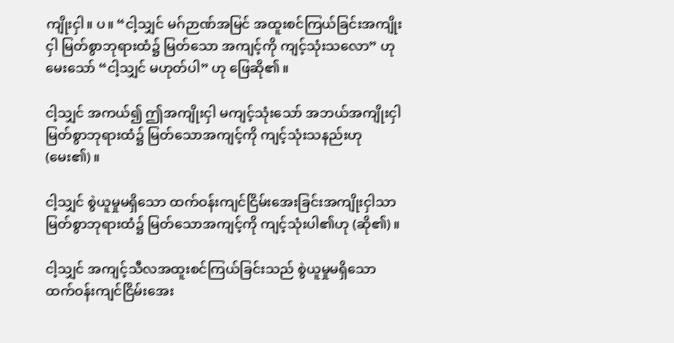ကျိုးငှါ။ ပ။ “ငါ့သျှင် မဂ်ဉာဏ်အမြင် အထူးစင်ကြယ်ခြင်းအကျိုးငှါ မြတ်စွာဘုရားထံ၌ မြတ်သော အကျင့်ကို ကျင့်သုံးသလော” ဟု မေးသော် “ငါ့သျှင် မဟုတ်ပါ” ဟု ဖြေဆို၏။

ငါ့သျှင် အကယ်၍ ဤအကျိုးငှါ မကျင့်သုံးသော် အဘယ်အကျိုးငှါ မြတ်စွာဘုရားထံ၌ မြတ်သောအကျင့်ကို ကျင့်သုံးသနည်းဟု (မေး၏)။

ငါ့သျှင် စွဲယူမှုမရှိသော ထက်ဝန်းကျင်ငြိမ်းအေးခြင်းအကျိုးငှါသာ မြတ်စွာဘုရားထံ၌ မြတ်သောအကျင့်ကို ကျင့်သုံးပါ၏ဟု (ဆို၏)။

ငါ့သျှင် အကျင့်သီလအထူးစင်ကြယ်ခြင်းသည် စွဲယူမှုမရှိသော ထက်ဝန်းကျင်ငြိမ်းအေး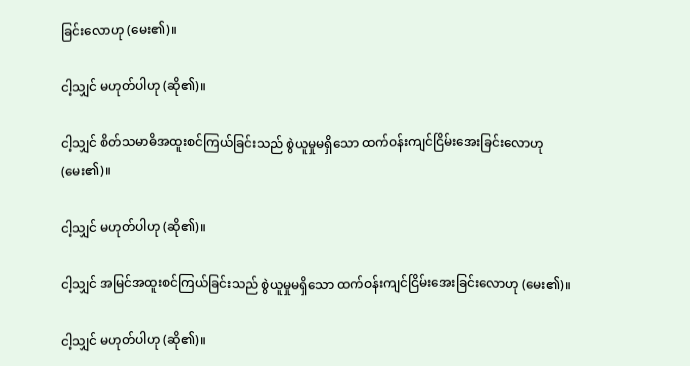ခြင်းလောဟု (မေး၏)။

ငါ့သျှင် မဟုတ်ပါဟု (ဆို၏)။

ငါ့သျှင် စိတ်သမာဓိအထူးစင်ကြယ်ခြင်းသည် စွဲယူမှုမရှိသော ထက်ဝန်းကျင်ငြိမ်းအေးခြင်းလောဟု (မေး၏)။

ငါ့သျှင် မဟုတ်ပါဟု (ဆို၏)။

ငါ့သျှင် အမြင်အထူးစင်ကြယ်ခြင်းသည် စွဲယူမှုမရှိသော ထက်ဝန်းကျင်ငြိမ်းအေးခြင်းလောဟု (မေး၏)။

ငါ့သျှင် မဟုတ်ပါဟု (ဆို၏)။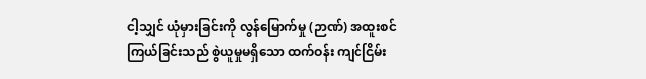ငါ့သျှင် ယုံမှားခြင်းကို လွန်မြောက်မှု (ဉာဏ်) အထူးစင်ကြယ်ခြင်းသည် စွဲယူမှုမရှိသော ထက်ဝန်း ကျင်ငြိမ်း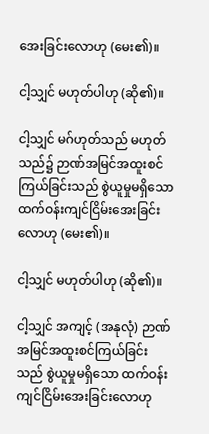အေးခြင်းလောဟု (မေး၏)။

ငါ့သျှင် မဟုတ်ပါဟု (ဆို၏)။

ငါ့သျှင် မဂ်ဟုတ်သည် မဟုတ်သည်၌ ဉာဏ်အမြင်အထူးစင်ကြယ်ခြင်းသည် စွဲယူမှုမရှိသော ထက်ဝန်းကျင်ငြိမ်းအေးခြင်းလောဟု (မေး၏)။

ငါ့သျှင် မဟုတ်ပါဟု (ဆို၏)။

ငါ့သျှင် အကျင့် (အနုလုံ) ဉာဏ်အမြင်အထူးစင်ကြယ်ခြင်းသည် စွဲယူမှုမရှိသော ထက်ဝန်းကျင်ငြိမ်းအေးခြင်းလောဟု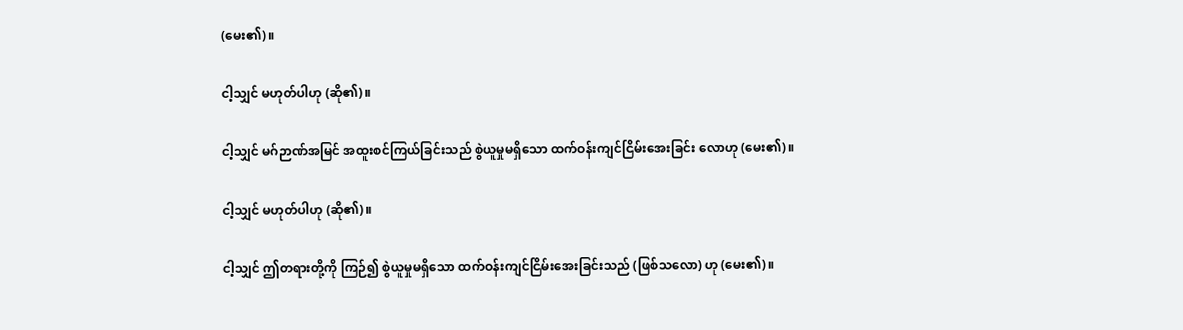(မေး၏)။

ငါ့သျှင် မဟုတ်ပါဟု (ဆို၏)။

ငါ့သျှင် မဂ်ဉာဏ်အမြင် အထူးစင်ကြယ်ခြင်းသည် စွဲယူမှုမရှိသော ထက်ဝန်းကျင်ငြိမ်းအေးခြင်း လောဟု (မေး၏)။

ငါ့သျှင် မဟုတ်ပါဟု (ဆို၏)။

ငါ့သျှင် ဤတရားတို့ကို ကြဉ်၍ စွဲယူမှုမရှိသော ထက်ဝန်းကျင်ငြိမ်းအေးခြင်းသည် (ဖြစ်သလော) ဟု (မေး၏)။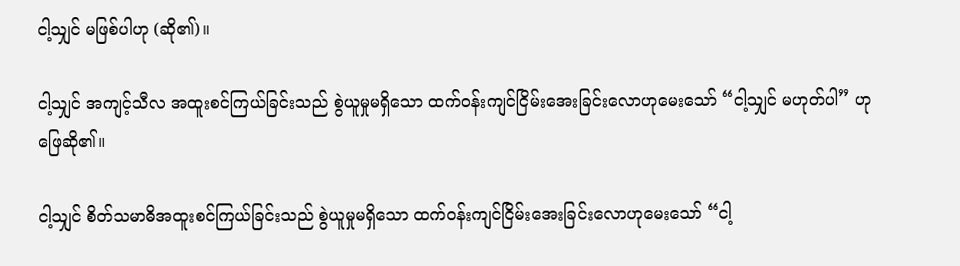ငါ့သျှင် မဖြစ်ပါဟု (ဆို၏)။

ငါ့သျှင် အကျင့်သီလ အထူးစင်ကြယ်ခြင်းသည် စွဲယူမှုမရှိသော ထက်ဝန်းကျင်ငြိမ်းအေးခြင်းလောဟုမေးသော် “ငါ့သျှင် မဟုတ်ပါ” ဟု ဖြေဆို၏။

ငါ့သျှင် စိတ်သမာဓိအထူးစင်ကြယ်ခြင်းသည် စွဲယူမှုမရှိသော ထက်ဝန်းကျင်ငြိမ်းအေးခြင်းလောဟုမေးသော် “ငါ့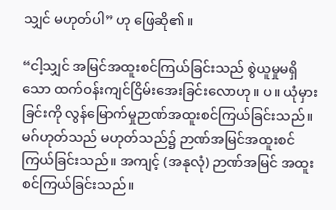သျှင် မဟုတ်ပါ” ဟု ဖြေဆို၏။

“ငါ့သျှင် အမြင်အထူးစင်ကြယ်ခြင်းသည် စွဲယူမှုမရှိသော ထက်ဝန်းကျင်ငြိမ်းအေးခြင်းလောဟု။ ပ။ ယုံမှားခြင်းကို လွန်မြောက်မှုဉာဏ်အထူးစင်ကြယ်ခြင်းသည်။ မဂ်ဟုတ်သည် မဟုတ်သည်၌ ဉာဏ်အမြင်အထူးစင်ကြယ်ခြင်းသည်။ အကျင့် (အနုလုံ) ဉာဏ်အမြင် အထူးစင်ကြယ်ခြင်းသည်။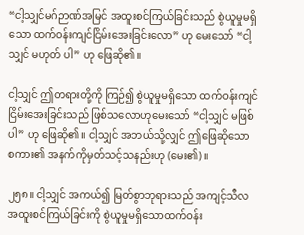“ငါ့သျှင်မဂ်ဉာဏ်အမြင် အထူးစင်ကြယ်ခြင်းသည် စွဲယူမှုမရှိသော ထက်ဝန်းကျင်ငြိမ်းအေးခြင်းလော” ဟု မေးသော် “ငါ့သျှင် မဟုတ် ပါ” ဟု ဖြေဆို၏။

ငါ့သျှင် ဤတရားတို့ကို ကြဉ်၍ စွဲယူမှုမရှိသော ထက်ဝန်းကျင်ငြိမ်းအေးခြင်းသည် ဖြစ်သလောဟုမေးသော် “ငါ့သျှင် မဖြစ်ပါ” ဟု ဖြေဆို၏။ ငါ့သျှင် အဘယ်သို့လျှင် ဤဖြေဆိုသော စကား၏ အနက်ကိုမှတ်သင့်သနည်းဟု (မေး၏)။

၂၅၈။ ငါ့သျှင် အကယ်၍ မြတ်စွာဘုရားသည် အကျင့်သီလ အထူးစင်ကြယ်ခြင်းကို စွဲယူမှုမရှိသောထက်ဝန်း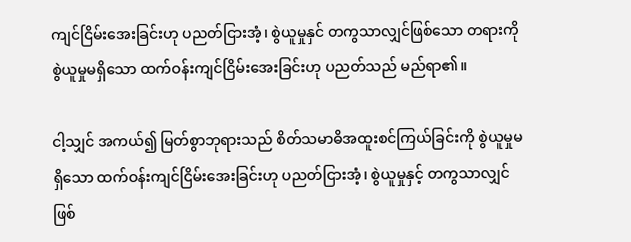ကျင်ငြိမ်းအေးခြင်းဟု ပညတ်ငြားအံ့၊ စွဲယူမှုနှင် တကွသာလျှင်ဖြစ်သော တရားကို စွဲယူမှုမရှိသော ထက်ဝန်းကျင်ငြိမ်းအေးခြင်းဟု ပညတ်သည် မည်ရာ၏။

ငါ့သျှင် အကယ်၍ မြတ်စွာဘုရားသည် စိတ်သမာဓိအထူးစင်ကြယ်ခြင်းကို စွဲယူမှုမရှိသော ထက်ဝန်းကျင်ငြိမ်းအေးခြင်းဟု ပညတ်ငြားအံ့၊ စွဲယူမှုနှင့် တကွသာလျှင်ဖြစ်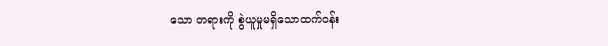သော တရားကို စွဲယူမှုမရှိသောထက်ဝန်း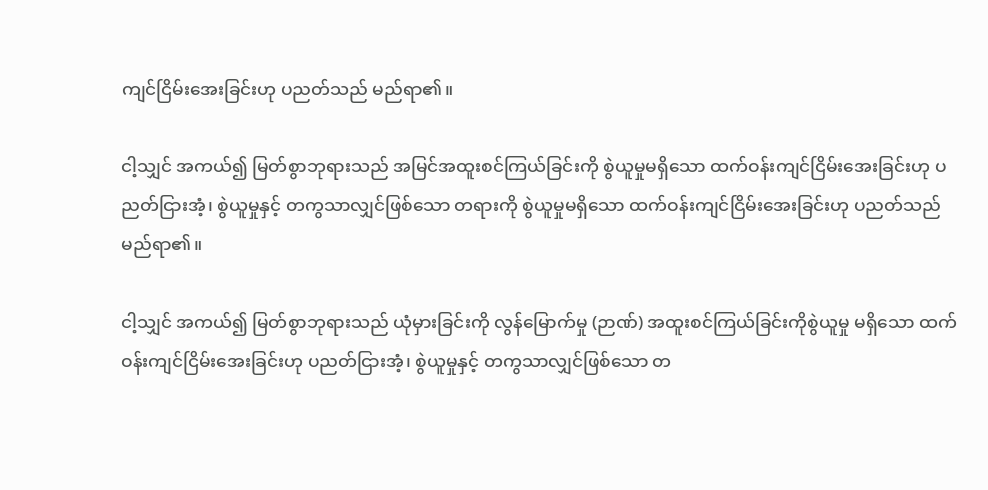ကျင်ငြိမ်းအေးခြင်းဟု ပညတ်သည် မည်ရာ၏။

ငါ့သျှင် အကယ်၍ မြတ်စွာဘုရားသည် အမြင်အထူးစင်ကြယ်ခြင်းကို စွဲယူမှုမရှိသော ထက်ဝန်းကျင်ငြိမ်းအေးခြင်းဟု ပညတ်ငြားအံ့၊ စွဲယူမှုနှင့် တကွသာလျှင်ဖြစ်သော တရားကို စွဲယူမှုမရှိသော ထက်ဝန်းကျင်ငြိမ်းအေးခြင်းဟု ပညတ်သည် မည်ရာ၏။

ငါ့သျှင် အကယ်၍ မြတ်စွာဘုရားသည် ယုံမှားခြင်းကို လွန်မြောက်မှု (ဉာဏ်) အထူးစင်ကြယ်ခြင်းကိုစွဲယူမှု မရှိသော ထက်ဝန်းကျင်ငြိမ်းအေးခြင်းဟု ပညတ်ငြားအံ့၊ စွဲယူမှုနှင့် တကွသာလျှင်ဖြစ်သော တ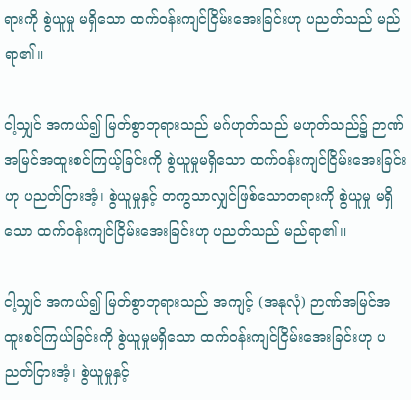ရားကို စွဲယူမှု မရှိသော ထက်ဝန်းကျင်ငြိမ်းအေးခြင်းဟု ပညတ်သည် မည်ရာ၏။

ငါ့သျှင် အကယ်၍ မြတ်စွာဘုရားသည် မဂ်ဟုတ်သည် မဟုတ်သည်၌ ဉာဏ်အမြင်အထူးစင်ကြယ့်ခြင်းကို စွဲယူမှုမရှိသော ထက်ဝန်းကျင်ငြိမ်းအေးခြင်းဟု ပညတ်ငြားအံ့၊ စွဲယူမှုနှင့် တကွသာလျှင်ဖြစ်သောတရားကို စွဲယူမှု မရှိသော ထက်ဝန်းကျင်ငြိမ်းအေးခြင်းဟု ပညတ်သည် မည်ရာ၏။

ငါ့သျှင် အကယ်၍ မြတ်စွာဘုရားသည် အကျင့် (အနုလုံ) ဉာဏ်အမြင်အထူးစင်ကြယ်ခြင်းကို စွဲယူမှုမရှိသော ထက်ဝန်းကျင်ငြိမ်းအေးခြင်းဟု ပညတ်ငြားအံ့၊ စွဲယူမှုနှင့်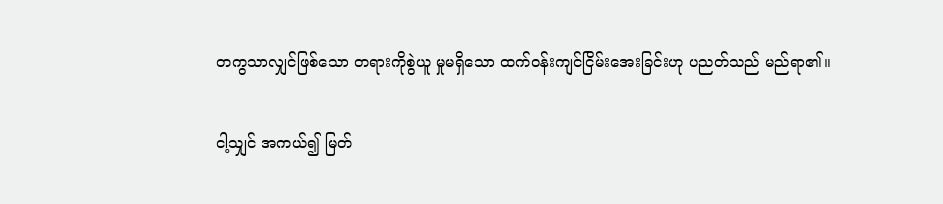တကွသာလျှင်ဖြစ်သော တရားကိုစွဲယူ မှုမရှိသော ထက်ဝန်းကျင်ငြိမ်းအေးခြင်းဟု ပညတ်သည် မည်ရာ၏။

ငါ့သျှင် အကယ်၍ မြတ်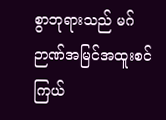စွာဘုရားသည် မဂ်ဉာဏ်အမြင်အထူးစင်ကြယ်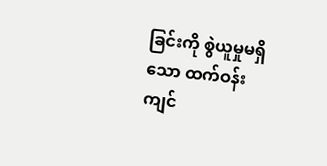ခြင်းကို စွဲယူမှုမရှိသော ထက်ဝန်းကျင်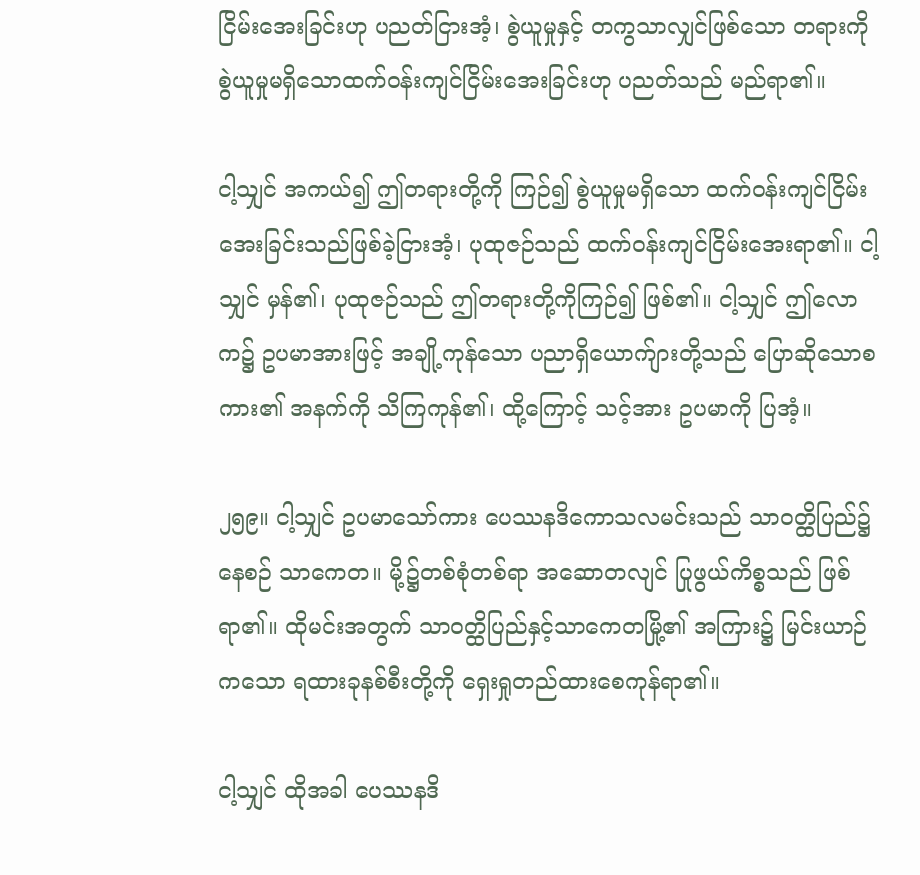ငြိမ်းအေးခြင်းဟု ပညတ်ငြားအံ့၊ စွဲယူမှုနှင့် တကွသာလျှင်ဖြစ်သော တရားကို စွဲယူမှုမရှိသောထက်ဝန်းကျင်ငြိမ်းအေးခြင်းဟု ပညတ်သည် မည်ရာ၏။

ငါ့သျှင် အကယ်၍ ဤတရားတို့ကို ကြဉ်၍ စွဲယူမှုမရှိသော ထက်ဝန်းကျင်ငြိမ်းအေးခြင်းသည်ဖြစ်ခဲ့ငြားအံ့၊ ပုထုဇဉ်သည် ထက်ဝန်းကျင်ငြိမ်းအေးရာ၏။ ငါ့သျှင် မှန်၏၊ ပုထုဇဉ်သည် ဤတရားတို့ကိုကြဉ်၍ ဖြစ်၏။ ငါ့သျှင် ဤလောက၌ ဥပမာအားဖြင့် အချို့ကုန်သော ပညာရှိယောက်ျားတို့သည် ပြောဆိုသောစကား၏ အနက်ကို သိကြကုန်၏၊ ထို့ကြောင့် သင့်အား ဥပမာကို ပြအံ့။

၂၅၉။ ငါ့သျှင် ဥပမာသော်ကား ပေဿနဒိကောသလမင်းသည် သာဝတ္ထိပြည်၌ နေစဉ် သာကေတ။ မို့၌တစ်စုံတစ်ရာ အဆောတလျင် ပြုဖွယ်ကိစ္စသည် ဖြစ်ရာ၏။ ထိုမင်းအတွက် သာဝတ္ထိပြည်နှင့်သာကေတမြို့၏ အကြား၌ မြင်းယာဉ်ကသော ရထားခုနစ်စီးတို့ကို ရှေးရှုတည်ထားစေကုန်ရာ၏။

ငါ့သျှင် ထိုအခါ ပေဿနဒိ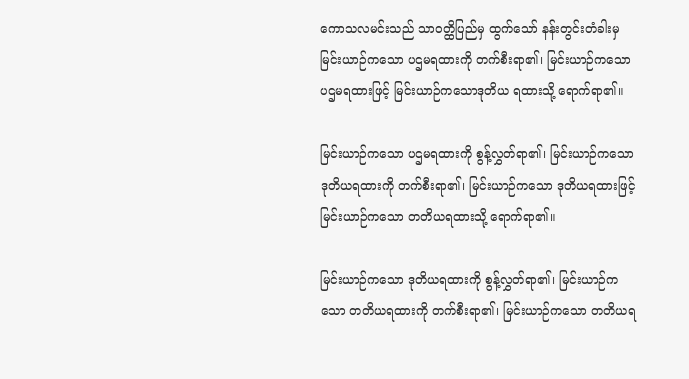ကောသလမင်းသည် သာဝတ္ထိပြည်မှ ထွက်သော် နန်းတွင်းတံခါးမှ မြင်းယာဉ်ကသော ပဌမရထားကို တက်စီးရာ၏၊ မြင်းယာဉ်ကသော ပဌမရထားဖြင့် မြင်းယာဉ်ကသောဒုတိယ ရထားသို့ ရောက်ရာ၏။

မြင်းယာဉ်ကသော ပဌမရထားကို စွန့်လွှတ်ရာ၏၊ မြင်းယာဉ်ကသော ဒုတိယရထားကို တက်စီးရာ၏၊ မြင်းယာဉ်ကသော ဒုတိယရထားဖြင့် မြင်းယာဉ်ကသော တတိယရထားသို့ ရောက်ရာ၏။

မြင်းယာဉ်ကသော ဒုတိယရထားကို စွန့်လွှတ်ရာ၏၊ မြင်းယာဉ်ကသော တတိယရထားကို တက်စီးရာ၏၊ မြင်းယာဉ်ကသော တတိယရ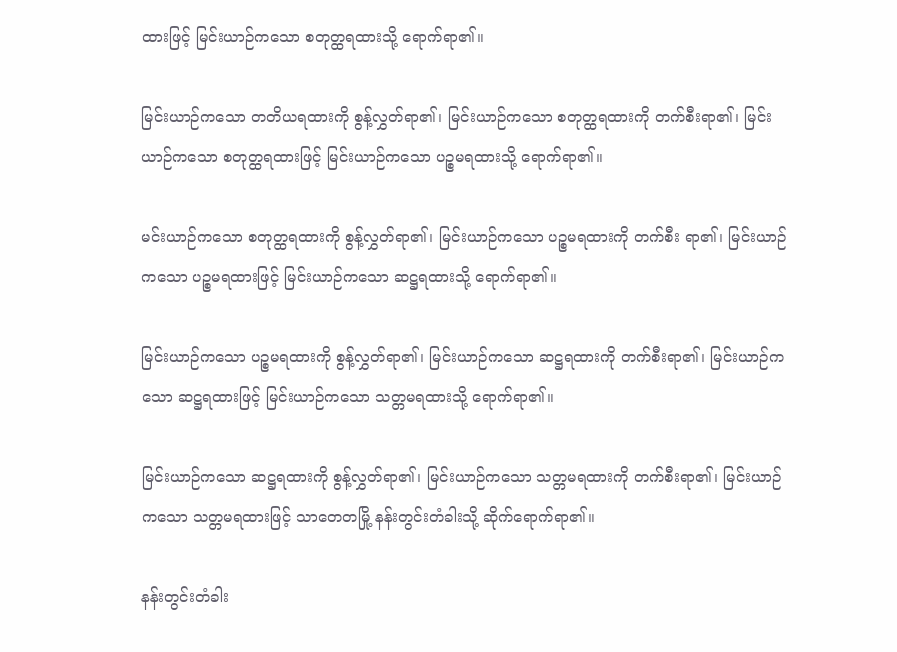ထားဖြင့် မြင်းယာဉ်ကသော စတုတ္ထရထားသို့ ရောက်ရာ၏။

မြင်းယာဉ်ကသော တတိယရထားကို စွန့်လွှတ်ရာ၏၊ မြင်းယာဉ်ကသော စတုတ္ထရထားကို တက်စီးရာ၏၊ မြင်းယာဉ်ကသော စတုတ္ထရထားဖြင့် မြင်းယာဉ်ကသော ပဉ္စမရထားသို့ ရောက်ရာ၏။

မင်းယာဉ်ကသော စတုတ္ထရထားကို စွန့်လွှတ်ရာ၏၊ မြင်းယာဉ်ကသော ပဉ္စမရထားကို တက်စီး ရာ၏၊ မြင်းယာဉ်ကသော ပဉ္စမရထားဖြင့် မြင်းယာဉ်ကသော ဆဋ္ဌရထားသို့ ရောက်ရာ၏။

မြင်းယာဉ်ကသော ပဉ္စမရထားကို စွန့်လွှတ်ရာ၏၊ မြင်းယာဉ်ကသော ဆဋ္ဌရထားကို တက်စီးရာ၏၊ မြင်းယာဉ်ကသော ဆဋ္ဌရထားဖြင့် မြင်းယာဉ်ကသော သတ္တမရထားသို့ ရောက်ရာ၏။

မြင်းယာဉ်ကသော ဆဋ္ဌရထားကို စွန့်လွှတ်ရာ၏၊ မြင်းယာဉ်ကသော သတ္တမရထားကို တက်စီးရာ၏၊ မြင်းယာဉ်ကသော သတ္တမရထားဖြင့် သာတေတမြို့ နန်းတွင်းတံခါးသို့ ဆိုက်ရောက်ရာ၏။

နန်းတွင်းတံခါး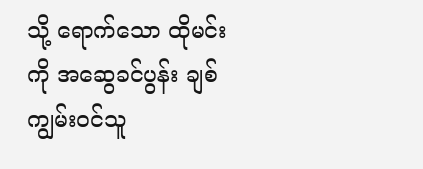သို့ ရောက်သော ထိုမင်းကို အဆွေခင်ပွန်း ချစ်ကျွမ်းဝင်သူ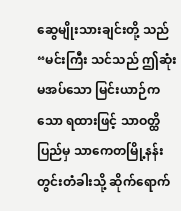ဆွေမျိုးသားချင်းတို့ သည် “မင်းကြီး သင်သည် ဤဆုံးမအပ်သော မြင်းယာဉ်ကသော ရထားဖြင့် သာဝတ္ထိပြည်မှ သာကေတမြို့နန်းတွင်းတံခါးသို့ ဆိုက်ရောက်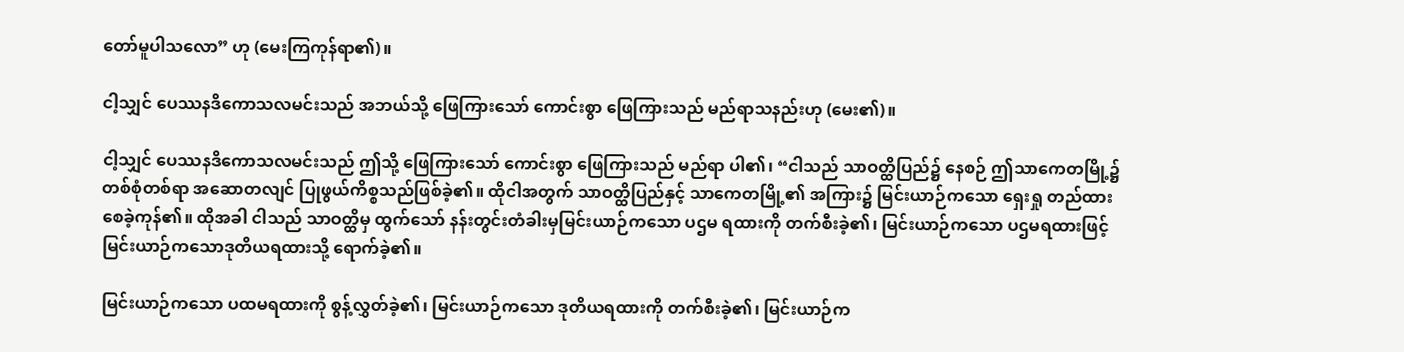တော်မူပါသလော” ဟု (မေးကြကုန်ရာ၏)။

ငါ့သျှင် ပေဿနဒိကောသလမင်းသည် အဘယ်သို့ ဖြေကြားသော် ကောင်းစွာ ဖြေကြားသည် မည်ရာသနည်းဟု (မေး၏)။

ငါ့သျှင် ပေဿနဒိကောသလမင်းသည် ဤသို့ ဖြေကြားသော် ကောင်းစွာ ဖြေကြားသည် မည်ရာ ပါ၏၊ “ငါသည် သာဝတ္ထိပြည်၌ နေစဉ် ဤသာကေတမြို့၌ တစ်စုံတစ်ရာ အဆောတလျင် ပြုဖွယ်ကိစ္စသည်ဖြစ်ခဲ့၏။ ထိုငါအတွက် သာဝတ္ထိပြည်နှင့် သာကေတမြို့၏ အကြား၌ မြင်းယာဉ်ကသော ရှေးရှု တည်ထားစေခဲ့ကုန်၏။ ထိုအခါ ငါသည် သာဝတ္ထိမှ ထွက်သော် နန်းတွင်းတံခါးမှမြင်းယာဉ်ကသော ပဌမ ရထားကို တက်စီးခဲ့၏၊ မြင်းယာဉ်ကသော ပဌမရထားဖြင့် မြင်းယာဉ်ကသောဒုတိယရထားသို့ ရောက်ခဲ့၏။

မြင်းယာဉ်ကသော ပထမရထားကို စွန့်လွှတ်ခဲ့၏၊ မြင်းယာဉ်ကသော ဒုတိယရထားကို တက်စီးခဲ့၏၊ မြင်းယာဉ်က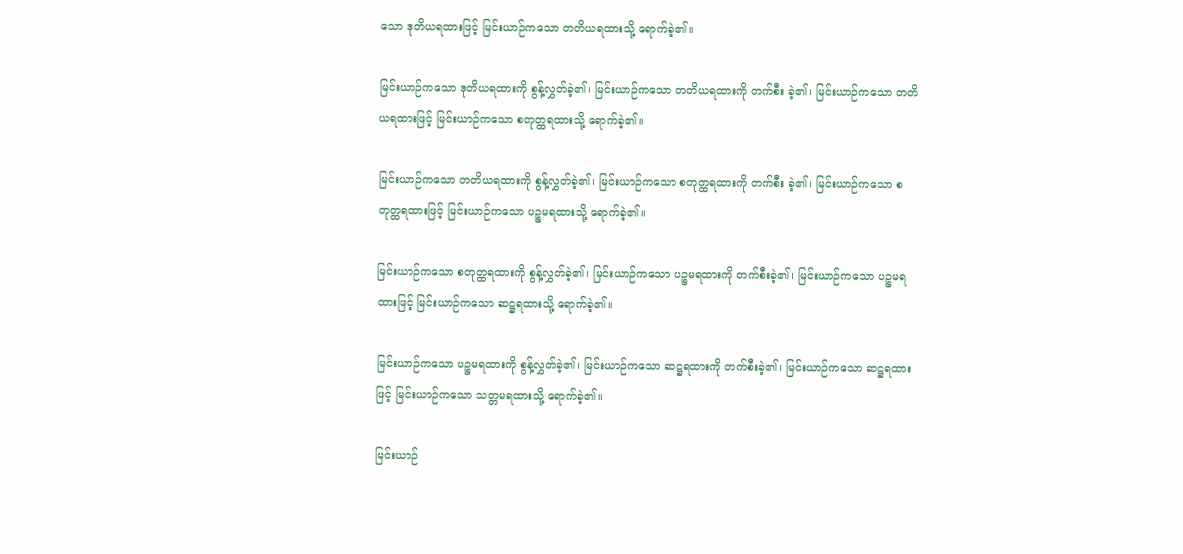သော ဒုတိယရထားဖြင့် မြင်းယာဉ်ကသော တတိယရထားသို့ ရောက်ခဲ့၏။

မြင်းယာဉ်ကသော ဒုတိယရထားကို စွန့်လွှတ်ခဲ့၏၊ မြင်းယာဉ်ကသော တတိယရထားကို တက်စီး ခဲ့၏၊ မြင်းယာဉ်ကသော တတိယရထားဖြင့် မြင်းယာဉ်ကသော စတုတ္ထရထားသို့ ရောက်ခဲ့၏။

မြင်းယာဉ်ကသော တတိယရထားကို စွန့်လွှတ်ခဲ့၏၊ မြင်းယာဉ်ကသော စတုတ္ထရထားကို တက်စီး ခဲ့၏၊ မြင်းယာဉ်ကသော စတုတ္ထရထားဖြင့် မြင်းယာဉ်ကသော ပဉ္စမရထားသို့ ရောက်ခဲ့၏။

မြင်းယာဉ်ကသော စတုတ္ထရထားကို စွန့်လွှတ်ခဲ့၏၊ မြင်းယာဉ်ကသော ပဉ္စမရထားကို တက်စီးခဲ့၏၊ မြင်းယာဉ်ကသော ပဉ္စမရထားဖြင့် မြင်းယာဉ်ကသော ဆဋ္ဌရထားသို့ ရောက်ခဲ့၏။

မြင်းယာဉ်ကသော ပဉ္စမရထားကို စွန့်လွှတ်ခဲ့၏၊ မြင်းယာဉ်ကသော ဆဋ္ဌရထားကို တက်စီးခဲ့၏၊ မြင်းယာဉ်ကသော ဆဋ္ဌရထားဖြင့် မြင်းယာဉ်ကသော သတ္တမရထားသို့ ရောက်ခဲ့၏။

မြင်းယာဉ်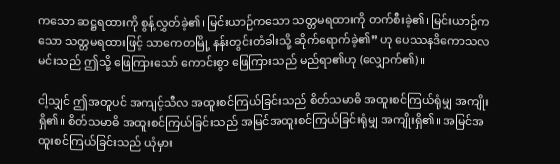ကသော ဆဋ္ဌရထားကို စွန့်လွှတ်ခဲ့၏၊ မြင်းယာဉ်ကသော သတ္တမရထားကို တက်စီးခဲ့၏၊ မြင်းယာဉ်ကသော သတ္တမရထားဖြင့် သာကေတမြို့ နန်းတွင်းတံခါးသို့ ဆိုက်ရောက်ခဲ့၏” ဟု ပေဿနဒိကောသလ မင်းသည် ဤသို့ ဖြေကြားသော် ကောင်းစွာ ဖြေကြားသည် မည်ရာ၏ဟု (လျှောက်၏)။

ငါ့သျှင် ဤအတူပင် အကျင့်သီလ အထူးစင်ကြယ်ခြင်းသည် စိတ်သမာဓိ အထူးစင်ကြယ်ရုံမျှ အကျိုးရှိ၏။ စိတ်သမာဓိ အထူးစင်ကြယ်ခြင်းသည် အမြင်အထူးစင်ကြယ်ခြင်းရုံမျှ အကျိုးရှိ၏။ အမြင်အထူးစင်ကြယ်ခြင်းသည် ယုံမှား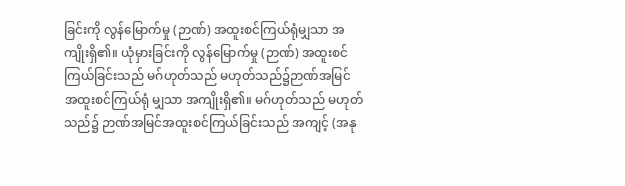ခြင်းကို လွန်မြောက်မှု (ဉာဏ်) အထူးစင်ကြယ်ရုံမျှသာ အကျိုးရှိ၏။ ယုံမှားခြင်းကို လွန်မြောက်မှု (ဉာဏ်) အထူးစင်ကြယ်ခြင်းသည် မဂ်ဟုတ်သည် မဟုတ်သည်၌ဉာဏ်အမြင် အထူးစင်ကြယ်ရုံ မျှသာ အကျိုးရှိ၏။ မဂ်ဟုတ်သည် မဟုတ်သည်၌ ဉာဏ်အမြင်အထူးစင်ကြယ်ခြင်းသည် အကျင့် (အနု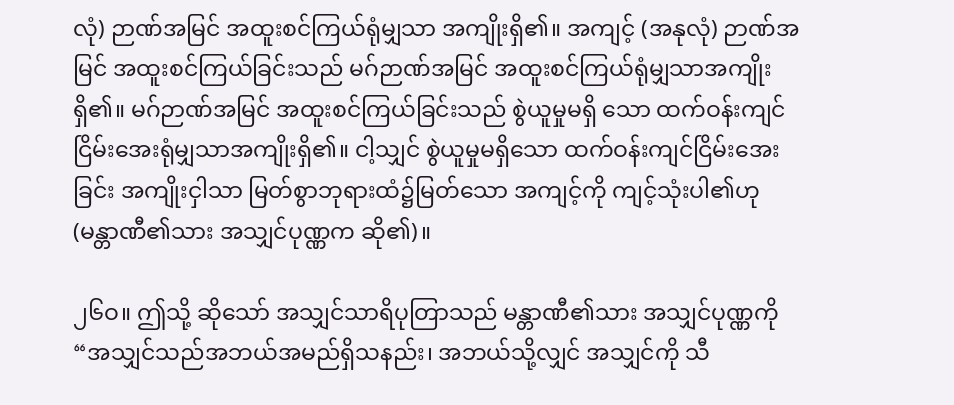လုံ) ဉာဏ်အမြင် အထူးစင်ကြယ်ရုံမျှသာ အကျိုးရှိ၏။ အကျင့် (အနုလုံ) ဉာဏ်အမြင် အထူးစင်ကြယ်ခြင်းသည် မဂ်ဉာဏ်အမြင် အထူးစင်ကြယ်ရုံမျှသာအကျိုးရှိ၏။ မဂ်ဉာဏ်အမြင် အထူးစင်ကြယ်ခြင်းသည် စွဲယူမှုမရှိ သော ထက်ဝန်းကျင်ငြိမ်းအေးရုံမျှသာအကျိုးရှိ၏။ ငါ့သျှင် စွဲယူမှုမရှိသော ထက်ဝန်းကျင်ငြိမ်းအေးခြင်း အကျိုးငှါသာ မြတ်စွာဘုရားထံ၌မြတ်သော အကျင့်ကို ကျင့်သုံးပါ၏ဟု (မန္တာဏီ၏သား အသျှင်ပုဏ္ဏက ဆို၏)။

၂၆ဝ။ ဤသို့ ဆိုသော် အသျှင်သာရိပုတြာသည် မန္တာဏီ၏သား အသျှင်ပုဏ္ဏကို “အသျှင်သည်အဘယ်အမည်ရှိသနည်း၊ အဘယ်သို့လျှင် အသျှင်ကို သီ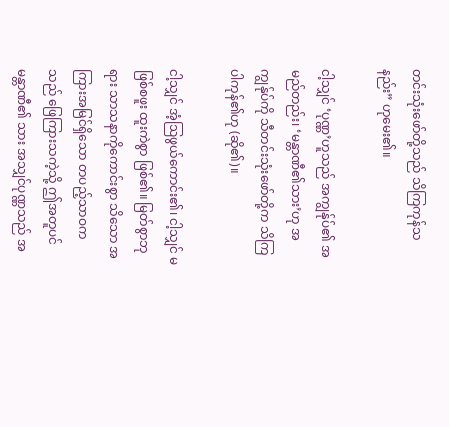တင်းသုံးဖော်တို့သည် သိကြကုန်သနည်း” ဟုမေး၏။

ငါ့သျှင် ‘ပုဏ္ဏ’ဟူသည် အကျွန်ုပ်၏ အမည်တည်း၊ ‘မန္တာဏီ၏သား’ဟု အကျွန်ုပ်ကို သီတင်းသုံးဖော်တို့က သိကြပါကုန်၏ဟု (ဆို၏)။

ငါ့သျှင် အံ့ဩဖွယ်ကောင်း၏၊ ငါ့သျှင် မဖြစ်စဖူး ထူးကဲစွာ ဖြစ်၏။ မြတ်စွာဘုရား သာသနာကိုကောင်းစွာ သိသော အကြားအမြင်ရှိသော တပည့်သာဝကသည် ဖြေကြားသကဲ့သို့ ဤအတူပင်မန္တာဏီ၏ သား အသျှင်ပုဏ္ဏသည် အ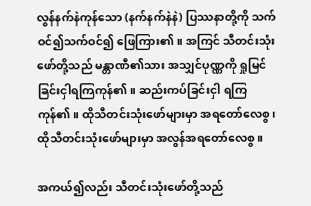လွန်နက်နဲကုန်သော (နက်နက်နဲနဲ) ပြဿနာတို့ကို သက်ဝင်၍သက်ဝင်၍ ဖြေကြား၏။ အကြင် သီတင်းသုံးဖော်တို့သည် မန္တာဏီ၏သား အသျှင်ပုဏ္ဏကို ရှုမြင်ခြင်းငှါရကြကုန်၏။ ဆည်းကပ်ခြင်းငှါ ရကြကုန်၏။ ထိုသီတင်းသုံးဖော်များမှာ အရတော်လေစွ၊ ထိုသီတင်းသုံးဖော်များမှာ အလွန်အရတော်လေစွ။

အကယ်၍လည်း သီတင်းသုံးဖော်တို့သည်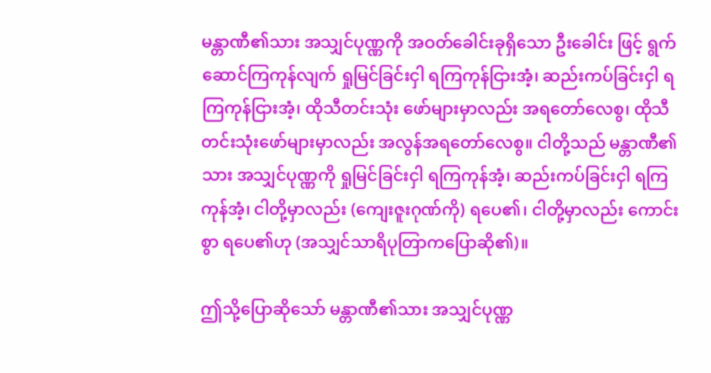မန္တာဏီ၏သား အသျှင်ပုဏ္ဏကို အဝတ်ခေါင်းခုရှိသော ဦးခေါင်း ဖြင့် ရွက်ဆောင်ကြကုန်လျက် ရှုမြင်ခြင်းငှါ ရကြကုန်ငြားအံ့၊ ဆည်းကပ်ခြင်းငှါ ရကြကုန်ငြားအံ့၊ ထိုသီတင်းသုံး ဖော်များမှာလည်း အရတော်လေစွ၊ ထိုသီတင်းသုံးဖော်များမှာလည်း အလွန်အရတော်လေစွ။ ငါတို့သည် မန္တာဏီ၏သား အသျှင်ပုဏ္ဏကို ရှုမြင်ခြင်းငှါ ရကြကုန်အံ့၊ ဆည်းကပ်ခြင်းငှါ ရကြကုန်အံ့၊ ငါတို့မှာလည်း (ကျေးဇူးဂုဏ်ကို) ရပေ၏၊ ငါတို့မှာလည်း ကောင်းစွာ ရပေ၏ဟု (အသျှင်သာရိပုတြာကပြောဆို၏)။

ဤသို့ပြောဆိုသော် မန္တာဏီ၏သား အသျှင်ပုဏ္ဏ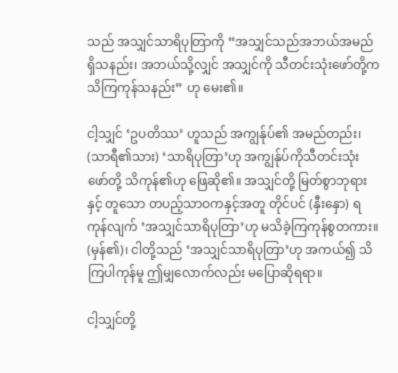သည် အသျှင်သာရိပုတြာကို “အသျှင်သည်အဘယ်အမည်ရှိသနည်း၊ အဘယ်သို့လျှင် အသျှင်ကို သီတင်းသုံးဖော်တို့က သိကြကုန်သနည်း” ဟု မေး၏။

ငါ့သျှင် ‘ဥပတိဿ’ ဟူသည် အကျွန်ုပ်၏ အမည်တည်း၊ (သာရီ၏သား) ‘သာရိပုတြာ’ဟု အကျွန်ုပ်ကိုသီတင်းသုံးဖော်တို့ သိကုန်၏ဟု ဖြေဆို၏။ အသျှင်တို့ မြတ်စွာဘုရားနှင့် တူသော တပည့်သာဝကနှင့်အတူ တိုင်ပင် (နှီးနှော) ရကုန်လျက် ‘အသျှင်သာရိပုတြာ’ဟု မသိခဲ့ကြကုန်စွတကား။ (မှန်၏)၊ ငါတို့သည် ‘အသျှင်သာရိပုတြာ’ဟု အကယ်၍ သိကြပါကုန်မူ ဤမျှလောက်လည်း မပြောဆိုရရာ။

ငါ့သျှင်တို့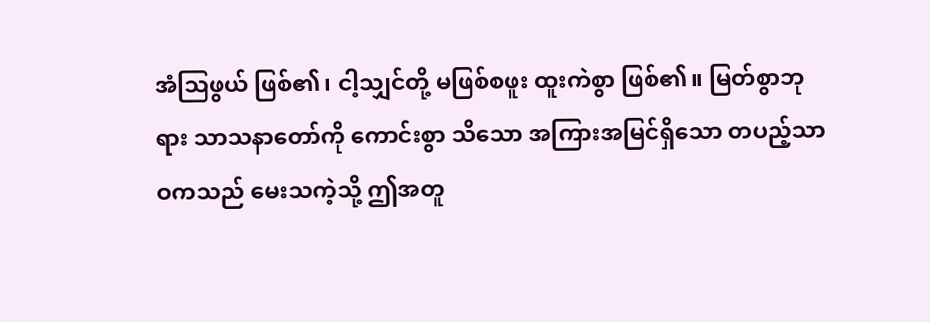အံဩဖွယ် ဖြစ်၏၊ ငါ့သျှင်တို့ မဖြစ်စဖူး ထူးကဲစွာ ဖြစ်၏။ မြတ်စွာဘုရား သာသနာတော်ကို ကောင်းစွာ သိသော အကြားအမြင်ရှိသော တပည့်သာဝကသည် မေးသကဲ့သို့ ဤအတူ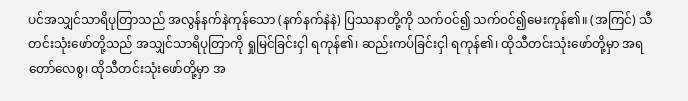ပင်အသျှင်သာရိပုတြာသည် အလွန်နက်နဲကုန်သော (နက်နက်နဲနဲ) ပြဿနာတို့ကို သက်ဝင်၍ သက်ဝင်၍မေးကုန်၏။ (အကြင်) သီတင်းသုံးဖော်တို့သည် အသျှင်သာရိပုတြာကို ရှုမြင်ခြင်းငှါ ရကုန်၏၊ ဆည်းကပ်ခြင်းငှါ ရကုန်၏၊ ထိုသီတင်းသုံးဖော်တို့မှာ အရတော်လေစွ၊ ထိုသီတင်းသုံးဖော်တို့မှာ အ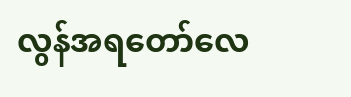လွန်အရတော်လေ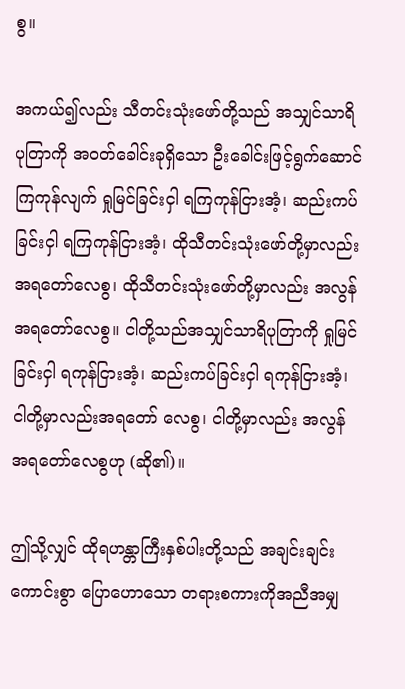စွ။

အကယ်၍လည်း သီတင်းသုံးဖော်တို့သည် အသျှင်သာရိပုတြာကို အဝတ်ခေါင်းခုရှိသော ဦးခေါင်းဖြင့်ရွက်ဆောင်ကြကုန်လျက် ရှုမြင်ခြင်းငှါ ရကြကုန်ငြားအံ့၊ ဆည်းကပ်ခြင်းငှါ ရကြကုန်ငြားအံ့၊ ထိုသီတင်းသုံးဖော်တို့မှာလည်း အရတော်လေစွ၊ ထိုသီတင်းသုံးဖော်တို့မှာလည်း အလွန်အရတော်လေစွ။ ငါတို့သည်အသျှင်သာရိပုတြာကို ရှုမြင်ခြင်းငှါ ရကုန်ငြားအံ့၊ ဆည်းကပ်ခြင်းငှါ ရကုန်ငြားအံ့၊ ငါတို့မှာလည်းအရတော် လေစွ၊ ငါတို့မှာလည်း အလွန်အရတော်လေစွဟု (ဆို၏)။

ဤသို့လျှင် ထိုရဟန္တာကြီးနှစ်ပါးတို့သည် အချင်းချင်း ကောင်းစွာ ပြောဟောသော တရားစကားကိုအညီအမျှ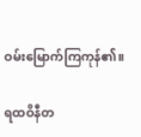ဝမ်းမြောက်ကြကုန်၏။

ရထဝိနီတ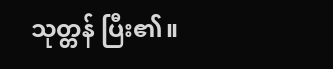သုတ္တန် ပြီး၏။